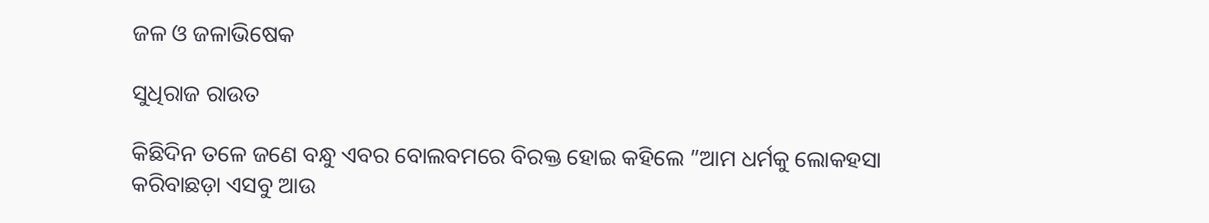ଜଳ ଓ ଜଳାଭିଷେକ

ସୁଧିରାଜ ରାଉତ

କିଛିଦିନ ତଳେ ଜଣେ ବନ୍ଧୁ ଏବର ବୋଲବମରେ ବିରକ୍ତ ହୋଇ କହିଲେ ”ଆମ ଧର୍ମକୁ ଲୋକହସା କରିବାଛଡ଼ା ଏସବୁ ଆଉ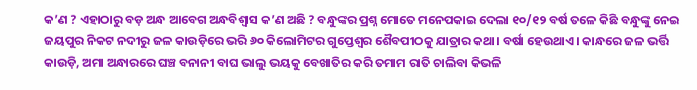କ’ଣ ? ଏହାଠାରୁ ବଡ଼ ଅନ୍ଧ ଆବେଗ ଅନ୍ଧବିଶ୍ୱାସ କ’ଣ ଅଛି ? ବନ୍ଧୁଙ୍କର ପ୍ରଶ୍ନ ମୋତେ ମନେପକାଇ ଦେଲା ୧୦/୧୨ ବର୍ଷ ତଳେ କିଛି ବନ୍ଧୁଙ୍କୁ ନେଇ ଜୟପୁର ନିକଟ ନଦୀରୁ ଜଳ କାଉଡ଼ିରେ ଭରି ୬୦ କିଲୋମିଟର ଗୁପ୍ତେଶ୍ୱର ଶୈବପୀଠକୁ ଯାତ୍ରାର କଥା। ବର୍ଷା ହେଉଥାଏ। କାନ୍ଧରେ ଜଳ ଭର୍ତ୍ତି କାଉଡ଼ି, ଅମା ଅନ୍ଧାରରେ ଘଞ୍ଚ ବନାନୀ ବାଘ ଭାଲୁ ଭୟକୁ ବେଖାତିର କରି ତମାମ ରାତି ଚାଲିବା କିଭଳି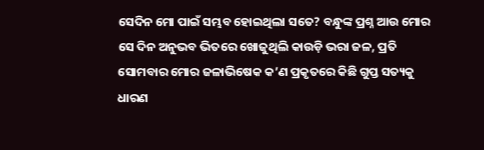ସେଦିନ ମୋ ପାଇଁ ସମ୍ଭବ ହୋଇଥିଲା ସତେ? ବନ୍ଧୁଙ୍କ ପ୍ରଶ୍ନ ଆଉ ମୋର ସେ ଦିନ ଅନୁଭବ ଭିତରେ ଖୋଜୁଥିଲି କାଉଡ଼ି ଭରା ଜଳ, ପ୍ରତି ସୋମବାର ମୋର ଜଳାଭିଷେକ କ’ଣ ପ୍ରକୃତରେ କିଛି ଗୁପ୍ତ ସତ୍ୟକୁ ଧାରଣ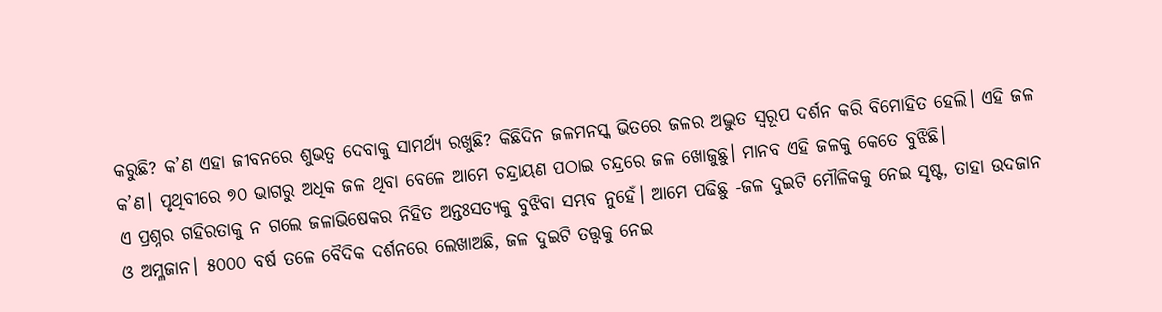କରୁଛି? କ’ଣ ଏହା ଜୀବନରେ ଶୁଭତ୍ୱ ଦେବାକୁ ସାମର୍ଥ୍ୟ ରଖୁଛି? କିଛିଦିନ ଜଳମନସ୍କ ଭିତରେ ଜଳର ଅଦ୍ଭୁତ ସ୍ବରୂପ ଦର୍ଶନ କରି ବିମୋହିତ ହେଲି। ଏହି ଜଳ କ’ଣ। ପୃଥିବୀରେ ୭୦ ଭାଗରୁ ଅଧିକ ଜଳ ଥିବା ବେଳେ ଆମେ ଚନ୍ଦ୍ରାୟଣ ପଠାଇ ଚନ୍ଦ୍ରରେ ଜଳ ଖୋଜୁଛୁ। ମାନବ ଏହି ଜଳକୁ କେତେ ବୁଝିଛି।
ଏ ପ୍ରଶ୍ନର ଗହିରତାକୁ ନ ଗଲେ ଜଳାଭିଷେକର ନିହିତ ଅନ୍ତଃସତ୍ୟକୁ ବୁଝିବା ସମ୍ଭବ ନୁହେଁ। ଆମେ ପଢିଛୁ -ଜଳ ଦୁଇଟି ମୌଳିକକୁ ନେଇ ସୃଷ୍ଟ, ତାହା ଉଦଜାନ ଓ ଅମ୍ଳଜାନ। ୫୦୦୦ ବର୍ଷ ତଳେ ବୈଦିକ ଦର୍ଶନରେ ଲେଖାଅଛି, ଜଳ ଦୁଇଟି ତତ୍ତ୍ୱକୁ ନେଇ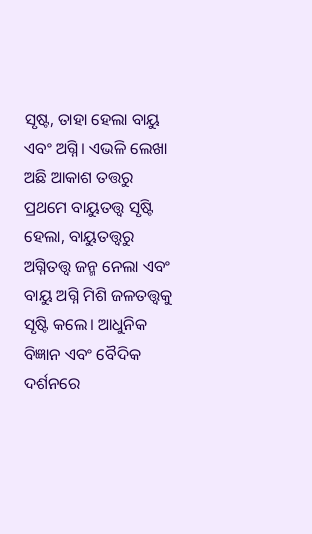ସୃଷ୍ଟ, ତାହା ହେଲା ବାୟୁ ଏବଂ ଅଗ୍ନି। ଏଭଳି ଲେଖା ଅଛି ଆକାଶ ତତ୍ତରୁ ପ୍ରଥମେ ବାୟୁତତ୍ତ୍ୱ ସୃଷ୍ଟି ହେଲା, ବାୟୁତତ୍ତ୍ୱରୁ ଅଗ୍ନିତତ୍ତ୍ୱ ଜନ୍ମ ନେଲା ଏବଂ ବାୟୁ ଅଗ୍ନି ମିଶି ଜଳତତ୍ତ୍ୱକୁ ସୃଷ୍ଟି କଲେ। ଆଧୁନିକ ବିଜ୍ଞାନ ଏବଂ ବୈଦିକ ଦର୍ଶନରେ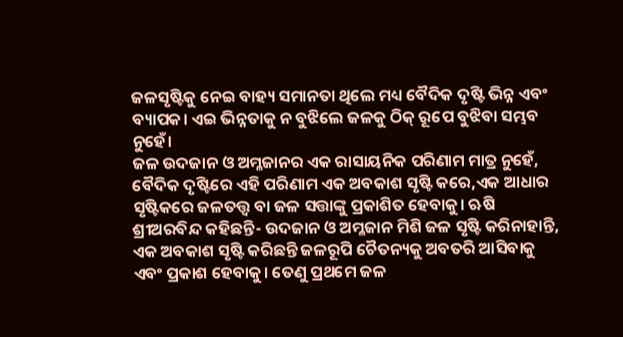ଜଳସୃଷ୍ଟିକୁ ନେଇ ବାହ୍ୟ ସମାନତା ଥିଲେ ମଧ୍ୟ ବୈଦିକ ଦୃଷ୍ଟି ଭିନ୍ନ ଏବଂ ବ୍ୟାପକ। ଏଇ ଭିନ୍ନତାକୁ ନ ବୁଝିଲେ ଜଳକୁ ଠିକ୍‌ ରୂପେ ବୁଝିବା ସମ୍ଭବ ନୁହେଁ।
ଜଳ ଉଦଜାନ ଓ ଅମ୍ଳଜାନର ଏକ ରାସାୟନିକ ପରିଣାମ ମାତ୍ର ନୁହେଁ, ବୈଦିକ ଦୃଷ୍ଟିରେ ଏହି ପରିଣାମ ଏକ ଅବକାଶ ସୃଷ୍ଟି କରେ,ଏକ ଆଧାର ସୃଷ୍ଟିକରେ ଜଳତତ୍ତ୍ୱ ବା ଜଳ ସତ୍ତାଙ୍କୁ ପ୍ରକାଶିତ ହେବାକୁ। ଋଷି ଶ୍ରୀଅରବିନ୍ଦ କହିଛନ୍ତି- ଉଦଜାନ ଓ ଅମ୍ଳଜାନ ମିଶି ଜଳ ସୃଷ୍ଟି କରିନାହାନ୍ତି, ଏକ ଅବକାଶ ସୃଷ୍ଟି କରିଛନ୍ତି ଜଳରୂପି ଚୈତନ୍ୟକୁ ଅବତରି ଆସିବାକୁ ଏବଂ ପ୍ରକାଶ ହେବାକୁ। ତେଣୁ ପ୍ରଥମେ ଜଳ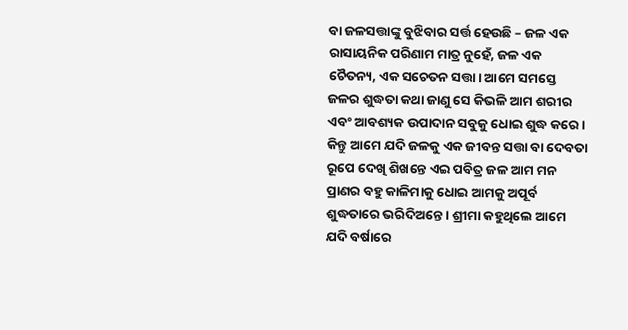ବା ଜଳସତ୍ତାଙ୍କୁ ବୁଝିବାର ସର୍ତ୍ତ ହେଉଛି – ଜଳ ଏକ ରାସାୟନିକ ପରିଣାମ ମାତ୍ର ନୁହେଁ, ଜଳ ଏକ ଚୈତନ୍ୟ, ଏକ ସଚେତନ ସତ୍ତା। ଆମେ ସମସ୍ତେ ଜଳର ଶୁଦ୍ଧତା କଥା ଜାଣୁ ସେ କିଭଳି ଆମ ଶରୀର ଏବଂ ଆବଶ୍ୟକ ଉପାଦାନ ସବୁକୁ ଧୋଇ ଶୁଦ୍ଧ କରେ। କିନ୍ତୁ ଆମେ ଯଦି ଜଳକୁ ଏକ ଜୀବନ୍ତ ସତ୍ତା ବା ଦେବତା ରୂପେ ଦେଖି ଶିଖନ୍ତେ ଏଇ ପବିତ୍ର ଜଳ ଆମ ମନ ପ୍ରାଣର ବହୁ କାଳିମାକୁ ଧୋଇ ଆମକୁ ଅପୂର୍ବ ଶୁଦ୍ଧତାରେ ଭରିଦିଅନ୍ତେ। ଶ୍ରୀମା କହୁଥିଲେ ଆମେ ଯଦି ବର୍ଷାରେ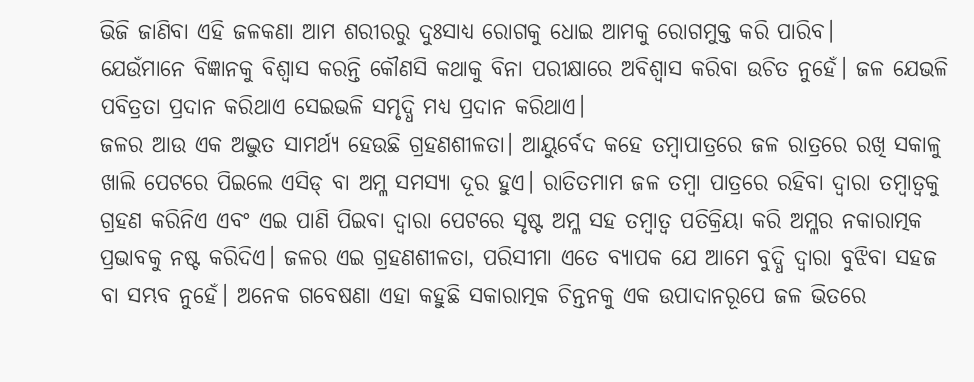ଭିଜି ଜାଣିବା ଏହି ଜଳକଣା ଆମ ଶରୀରରୁ ଦୁଃସାଧ୍ୟ ରୋଗକୁ ଧୋଇ ଆମକୁ ରୋଗମୁକ୍ତ କରି ପାରିବ।
ଯେଉଁମାନେ ବିଜ୍ଞାନକୁ ବିଶ୍ୱାସ କରନ୍ତି କୌଣସି କଥାକୁ ବିନା ପରୀକ୍ଷାରେ ଅବିଶ୍ୱାସ କରିବା ଉଚିତ ନୁହେଁ। ଜଳ ଯେଭଳି ପବିତ୍ରତା ପ୍ରଦାନ କରିଥାଏ ସେଇଭଳି ସମୃଦ୍ଧି ମଧ୍ୟ ପ୍ରଦାନ କରିଥାଏ।
ଜଳର ଆଉ ଏକ ଅଦ୍ଭୁତ ସାମର୍ଥ୍ୟ ହେଉଛି ଗ୍ରହଣଶୀଳତା। ଆୟୁର୍ବେଦ କହେ ତମ୍ବାପାତ୍ରରେ ଜଳ ରାତ୍ରରେ ରଖି ସକାଳୁ ଖାଲି ପେଟରେ ପିଇଲେ ଏସିଡ୍‌ ବା ଅମ୍ଳ ସମସ୍ୟା ଦୂର ହୁଏ। ରାତିତମାମ ଜଳ ତମ୍ବା ପାତ୍ରରେ ରହିବା ଦ୍ୱାରା ତମ୍ବାତ୍ୱକୁ ଗ୍ରହଣ କରିନିଏ ଏବଂ ଏଇ ପାଣି ପିଇବା ଦ୍ୱାରା ପେଟରେ ସୃଷ୍ଟ ଅମ୍ଳ ସହ ତମ୍ବାତ୍ୱ ପତିକ୍ରିୟା କରି ଅମ୍ଳର ନକାରାତ୍ମକ ପ୍ରଭାବକୁ ନଷ୍ଟ କରିଦିଏ। ଜଳର ଏଇ ଗ୍ରହଣଶୀଳତା, ପରିସୀମା ଏତେ ବ୍ୟାପକ ଯେ ଆମେ ବୁଦ୍ଧି ଦ୍ବାରା ବୁଝିବା ସହଜ ବା ସମ୍ଭବ ନୁହେଁ। ଅନେକ ଗବେଷଣା ଏହା କହୁଛି ସକାରାତ୍ମକ ଚିନ୍ତନକୁ ଏକ ଉପାଦାନରୂପେ ଜଳ ଭିତରେ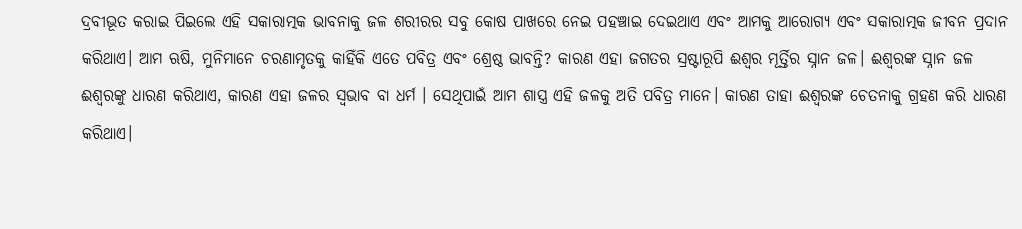ଦ୍ରବୀଭୂତ କରାଇ ପିଇଲେ ଏହି ସକାରାତ୍ମକ ଭାବନାକୁ ଜଳ ଶରୀରର ସବୁ କୋଷ ପାଖରେ ନେଇ ପହଞ୍ଚାଇ ଦେଇଥାଏ ଏବଂ ଆମକୁ ଆରୋଗ୍ୟ ଏବଂ ସକାରାତ୍ମକ ଜୀବନ ପ୍ରଦାନ କରିଥାଏ। ଆମ ଋଷି, ମୁନିମାନେ ଚରଣାମୃତକୁ କାହିଁକି ଏତେ ପବିତ୍ର ଏବଂ ଶ୍ରେଷ୍ଠ ଭାବନ୍ତି? କାରଣ ଏହା ଜଗତର ସ୍ରଷ୍ଟାରୂପି ଈଶ୍ୱର ମୂର୍ତ୍ତିର ସ୍ନାନ ଜଳ। ଈଶ୍ୱରଙ୍କ ସ୍ନାନ ଜଳ ଈଶ୍ୱରଙ୍କୁ ଧାରଣ କରିଥାଏ, କାରଣ ଏହା ଜଳର ସ୍ବଭାବ ବା ଧର୍ମ । ସେଥିପାଇଁ ଆମ ଶାସ୍ତ୍ର ଏହି ଜଳକୁ ଅତି ପବିତ୍ର ମାନେ। କାରଣ ତାହା ଈଶ୍ୱରଙ୍କ ଚେତନାକୁ ଗ୍ରହଣ କରି ଧାରଣ କରିଥାଏ।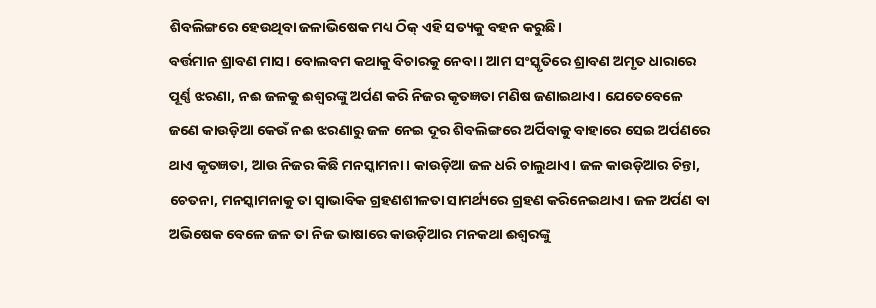ଶିବଲିଙ୍ଗରେ ହେଉଥିବା ଜଳାଭିଷେକ ମଧ୍ୟ ଠିକ୍‌ ଏହି ସତ୍ୟକୁ ବହନ କରୁଛି।
ବର୍ତ୍ତମାନ ଶ୍ରାବଣ ମାସ। ବୋଲବମ କଥାକୁ ବିଚାରକୁ ନେବା। ଆମ ସଂସ୍କୃତିରେ ଶ୍ରାବଣ ଅମୃତ ଧାରାରେ ପୂର୍ଣ୍ଣ ଝରଣା, ନଈ ଜଳକୁ ଈଶ୍ୱରଙ୍କୁ ଅର୍ପଣ କରି ନିଜର କୃତଜ୍ଞତା ମଣିଷ ଜଣାଇଥାଏ। ଯେତେବେଳେ ଜଣେ କାଉଡ଼ିଆ କେଉଁ ନଈ ଝରଣାରୁ ଜଳ ନେଇ ଦୂର ଶିବଲିଙ୍ଗରେ ଅର୍ପିବାକୁ ବାହାରେ ସେଇ ଅର୍ପଣରେ ଥାଏ କୃତଜ୍ଞତା, ଆଉ ନିଜର କିଛି ମନସ୍କାମନା। କାଉଡ଼ିଆ ଜଳ ଧରି ଚାଲୁଥାଏ। ଜଳ କାଉଡ଼ିଆର ଚିନ୍ତା, ଚେତନା, ମନସ୍କାମନାକୁ ତା ସ୍ବାଭାବିକ ଗ୍ରହଣଶୀଳତା ସାମର୍ଥ୍ୟରେ ଗ୍ରହଣ କରିନେଇଥାଏ। ଜଳ ଅର୍ପଣ ବା ଅଭିଷେକ ବେଳେ ଜଳ ତା ନିଜ ଭାଷାରେ କାଉଡ଼ିଆର ମନକଥା ଈଶ୍ୱରଙ୍କୁ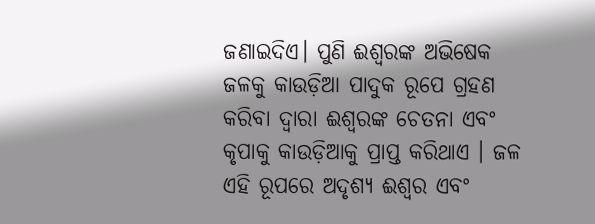ଜଣାଇଦିଏ। ପୁଣି ଈଶ୍ୱରଙ୍କ ଅଭିଷେକ ଜଳକୁ କାଉଡ଼ିଆ ପାଦୁକ ରୂପେ ଗ୍ରହଣ କରିବା ଦ୍ୱାରା ଈଶ୍ୱରଙ୍କ ଚେତନା ଏବଂ କୃପାକୁ କାଉଡ଼ିଆକୁ ପ୍ରାପ୍ତ କରିଥାଏ । ଜଳ ଏହି ରୂପରେ ଅଦୃଶ୍ୟ ଈଶ୍ୱର ଏବଂ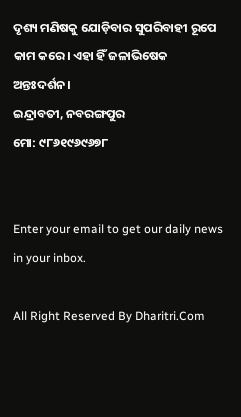ଦୃଶ୍ୟ ମଣିଷକୁ ଯୋଡ଼ିବାର ସୁପରିବାହୀ ରୂପେ କାମ କରେ। ଏହା ହିଁ ଜଳାଭିଷେକ ଅନ୍ତଃଦର୍ଶନ।
ଇନ୍ଦ୍ରାବତୀ, ନବରଙ୍ଗପୁର
ମୋ: ୯୮୬୧୯୬୯୬୭୮


Enter your email to get our daily news in your inbox.

All Right Reserved By Dharitri.Com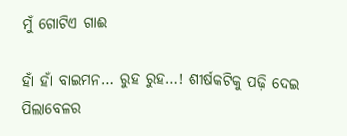ମୁଁ ଗୋଟିଏ ଗାଈ

ହାଁ ହାଁ ବାଇମନ… ରୁହ ରୁହ…! ଶୀର୍ଷକଟିକୁ ପଢ଼ି ଦେଇ ପିଲାବେଳର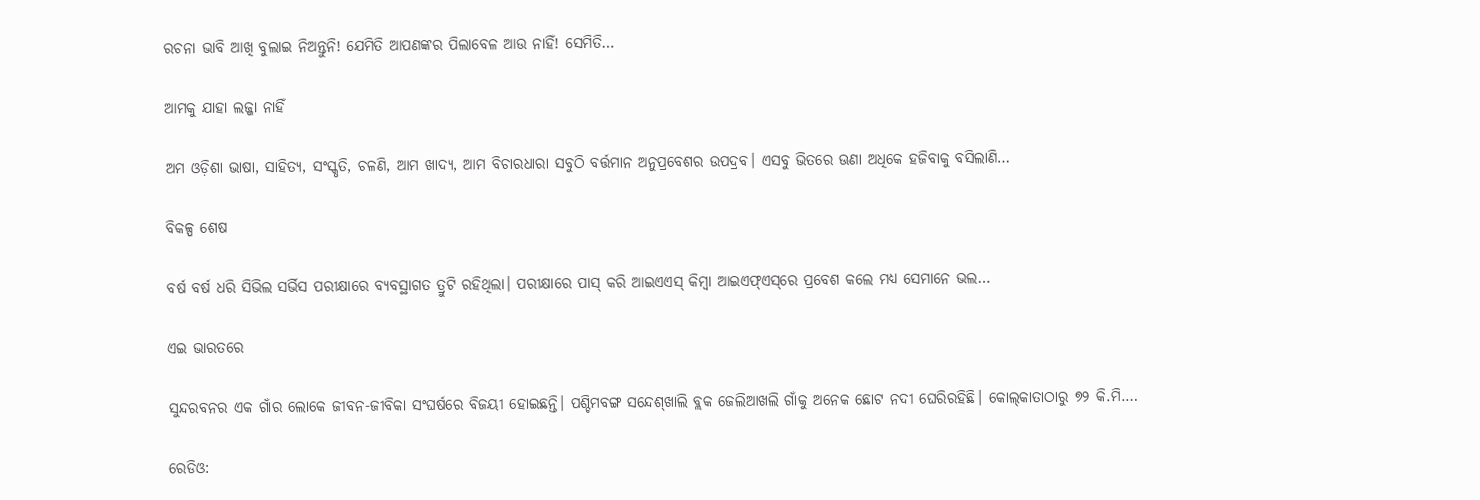ରଚନା ଭାବି ଆଖି ବୁଲାଇ ନିଅନ୍ତୁନି! ଯେମିତି ଆପଣଙ୍କର ପିଲାବେଳ ଆଉ ନାହିଁ! ସେମିତି…

ଆମକୁ ଯାହା ଲଜ୍ଜା ନାହିଁ

ଅମ ଓଡ଼ିଶା ଭାଷା, ସାହିତ୍ୟ, ସଂସ୍କୃତି, ଚଳଣି, ଆମ ଖାଦ୍ୟ, ଆମ ବିଚାରଧାରା ସବୁଠି ବର୍ତ୍ତମାନ ଅନୁପ୍ରବେଶର ଉପଦ୍ରବ। ଏସବୁ ଭିତରେ ଊଣା ଅଧିକେ ହଜିବାକୁ ବସିଲାଣି…

ବିକଳ୍ପ ଶେଷ

ବର୍ଷ ବର୍ଷ ଧରି ସିଭିଲ ସର୍ଭିସ ପରୀକ୍ଷାରେ ବ୍ୟବସ୍ଥାଗତ ତ୍ରୁଟି ରହିଥିଲା। ପରୀକ୍ଷାରେ ପାସ୍‌ କରି ଆଇଏଏସ୍‌ କିମ୍ବା ଆଇଏଫ୍‌ଏସ୍‌ରେ ପ୍ରବେଶ କଲେ ମଧ୍ୟ ସେମାନେ ଭଲ…

ଏଇ ଭାରତରେ

ସୁନ୍ଦରବନର ଏକ ଗାଁର ଲୋକେ ଜୀବନ-ଜୀବିକା ସଂଘର୍ଷରେ ବିଜୟୀ ହୋଇଛନ୍ତି। ପଶ୍ଚିମବଙ୍ଗ ସନ୍ଦେଶ୍‌ଖାଲି ବ୍ଲକ ଜେଲିଆଖଲି ଗାଁକୁ ଅନେକ ଛୋଟ ନଦୀ ଘେରିରହିଛି। କୋଲ୍‌କାତାଠାରୁ ୭୨ କି.ମି.…

ରେଡିଓ: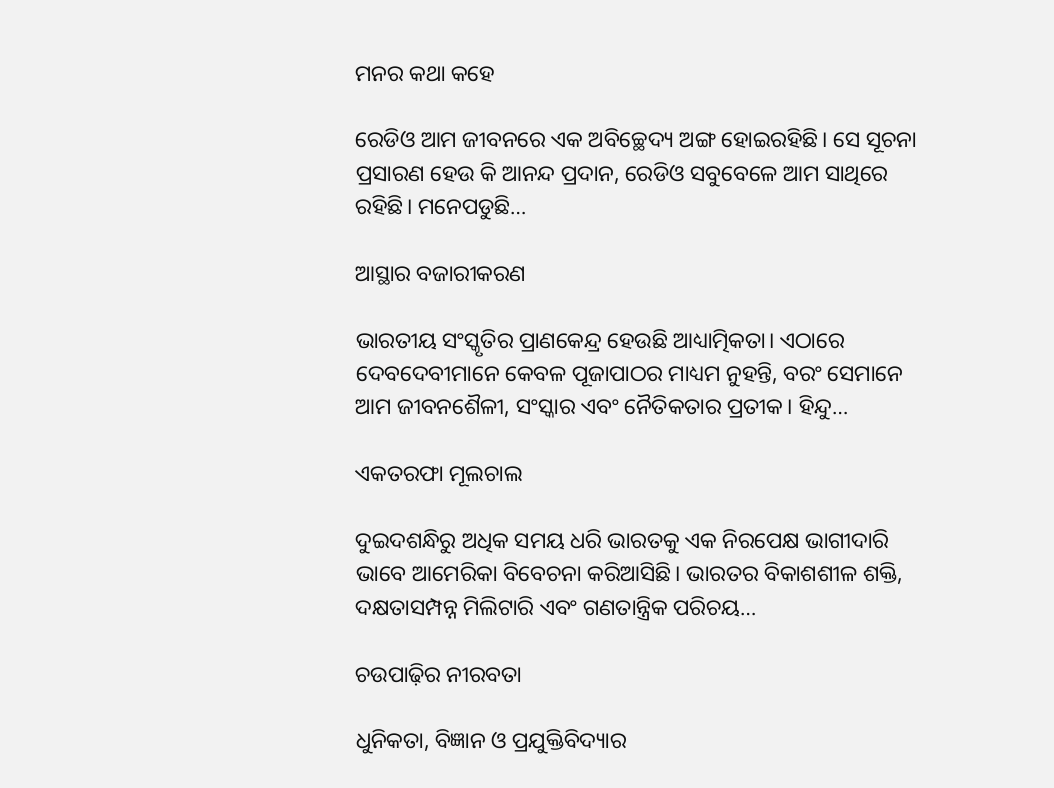ମନର କଥା କହେ

ରେଡିଓ ଆମ ଜୀବନରେ ଏକ ଅବିଚ୍ଛେଦ୍ୟ ଅଙ୍ଗ ହୋଇରହିଛି। ସେ ସୂଚନା ପ୍ରସାରଣ ହେଉ କି ଆନନ୍ଦ ପ୍ରଦାନ, ରେଡିଓ ସବୁବେଳେ ଆମ ସାଥିରେ ରହିଛି। ମନେପଡୁଛି…

ଆସ୍ଥାର ବଜାରୀକରଣ

ଭାରତୀୟ ସଂସ୍କୃତିର ପ୍ରାଣକେନ୍ଦ୍ର ହେଉଛି ଆଧ୍ୟାତ୍ମିକତା। ଏଠାରେ ଦେବଦେବୀମାନେ କେବଳ ପୂଜାପାଠର ମାଧ୍ୟମ ନୁହନ୍ତି, ବରଂ ସେମାନେ ଆମ ଜୀବନଶୈଳୀ, ସଂସ୍କାର ଏବଂ ନୈତିକତାର ପ୍ରତୀକ। ହିନ୍ଦୁ…

ଏକତରଫା ମୂଲଚାଲ

ଦୁଇଦଶନ୍ଧିରୁ ଅଧିକ ସମୟ ଧରି ଭାରତକୁ ଏକ ନିରପେକ୍ଷ ଭାଗୀଦାରି ଭାବେ ଆମେରିକା ବିବେଚନା କରିଆସିଛି। ଭାରତର ବିକାଶଶୀଳ ଶକ୍ତି, ଦକ୍ଷତାସମ୍ପନ୍ନ ମିଲିଟାରି ଏବଂ ଗଣତାନ୍ତ୍ରିକ ପରିଚୟ…

ଚଉପାଢ଼ିର ନୀରବତା

ଧୁନିକତା, ବିଜ୍ଞାନ ଓ ପ୍ରଯୁକ୍ତିବିଦ୍ୟାର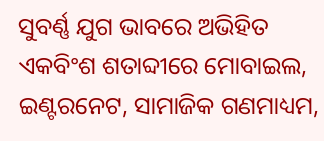ସୁବର୍ଣ୍ଣ ଯୁଗ ଭାବରେ ଅଭିହିତ ଏକବିଂଶ ଶତାବ୍ଦୀରେ ମୋବାଇଲ, ଇଣ୍ଟରନେଟ, ସାମାଜିକ ଗଣମାଧ୍ୟମ,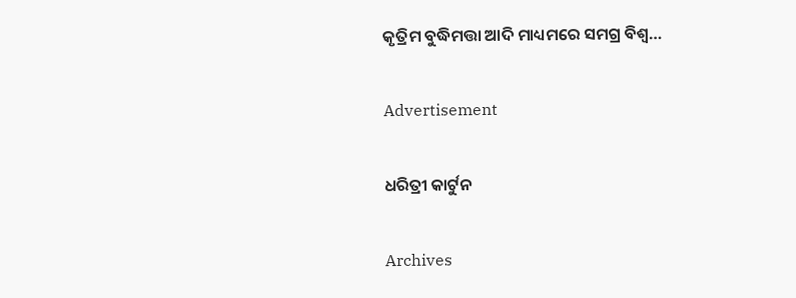କୃତ୍ରିମ ବୁଦ୍ଧିମତ୍ତା ଆଦି ମାଧ୍ୟମରେ ସମଗ୍ର ବିଶ୍ୱ…

Advertisement

ଧରିତ୍ରୀ କାର୍ଟୁନ

Archives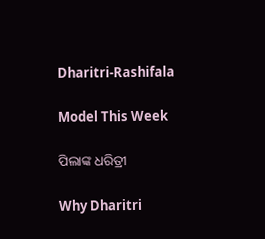Dharitri-Rashifala

Model This Week

ପିଲାଙ୍କ ଧରିତ୍ରୀ

Why Dharitri